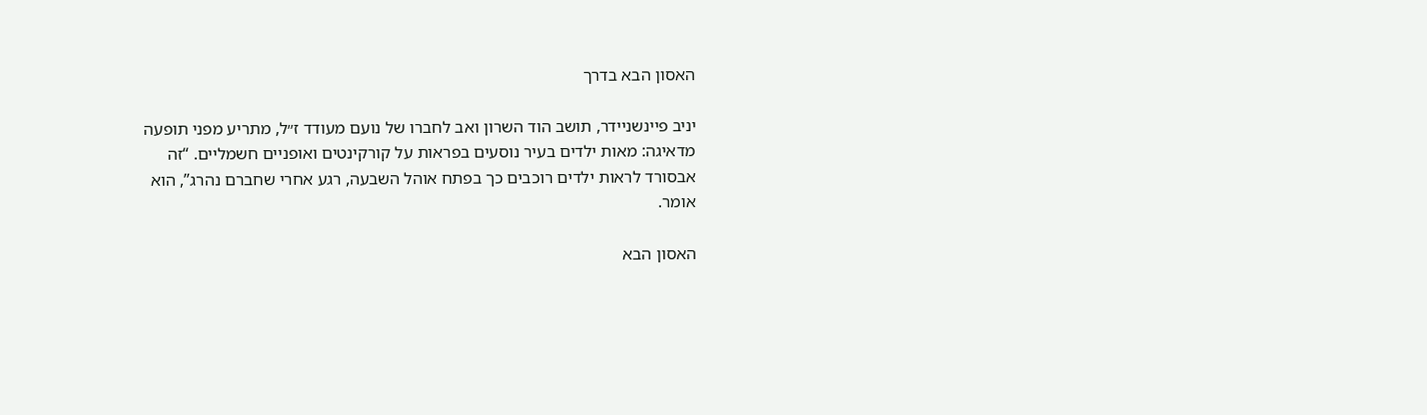האסון הבא בדרך

יניב פיינשניידר, תושב הוד השרון ואב לחברו של נועם מעודד ז״ל, מתריע מפני תופעה מדאיגה: מאות ילדים בעיר נוסעים בפראות על קורקינטים ואופניים חשמליים. “זה אבסורד לראות ילדים רוכבים כך בפתח אוהל השבעה, רגע אחרי שחברם נהרג”, הוא אומר.

האסון הבא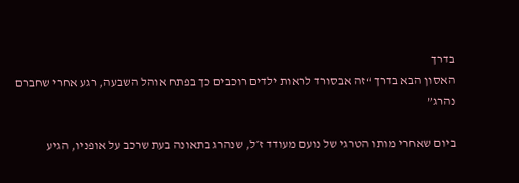בדרך
האסון הבא בדרך “זה אבסורד לראות ילדים רוכבים כך בפתח אוהל השבעה, רגע אחרי שחברם נהרג”

ביום שאחרי מותו הטרגי של נועם מעודד ז״ל, שנהרג בתאונה בעת שרכב על אופניו, הגיע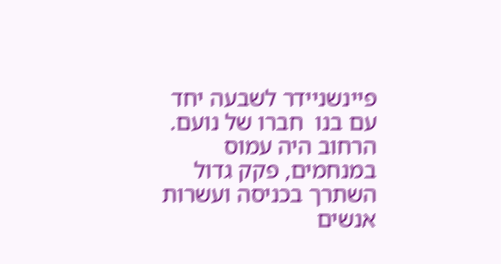פיינשניידר לשבעה יחד עם בנו  חברו של נועם. הרחוב היה עמוס במנחמים, פקק גדול השתרך בכניסה ועשרות אנשים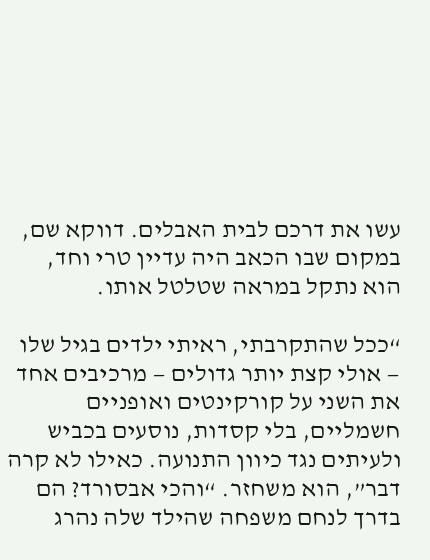עשו את דרכם לבית האבלים. דווקא שם, במקום שבו הכאב היה עדיין טרי וחד, הוא נתקל במראה שטלטל אותו.

“ככל שהתקרבתי, ראיתי ילדים בגיל שלו — אולי קצת יותר גדולים — מרכיבים אחד את השני על קורקינטים ואופניים חשמליים, בלי קסדות, נוסעים בכביש ולעיתים נגד כיוון התנועה. כאילו לא קרה דבר”, הוא משחזר. “והכי אבסורד? הם בדרך לנחם משפחה שהילד שלה נהרג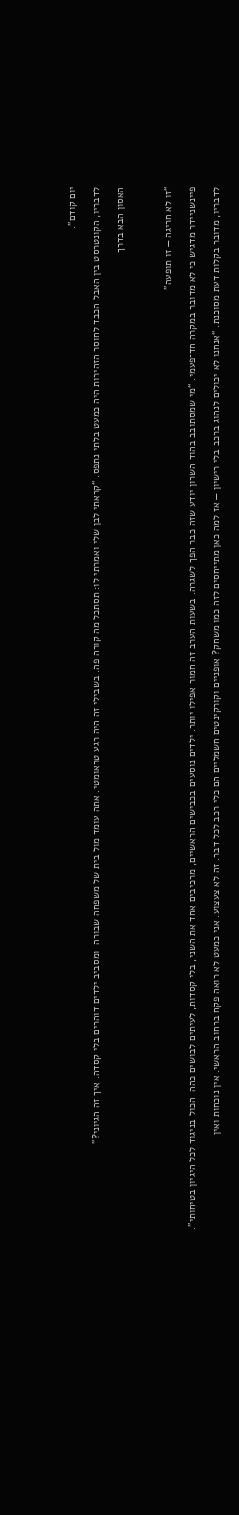יום קודם”.

לדבריו, הקונטרסט בין האבל הכבד לחוסר הזהירות היה כמעט בלתי נתפס. “קראתי לבן שלי ואמרתי לו: תסתכל מה קורה פה. בשבילי זה היה רגע טראומטי. אתה עומד מול בית של משפחה שבורה  ומסביב ילדים דוהרים בלי קסדה. איך זה הגיוני?”

האסון הבא בדרך



“זו לא חריגה — זו תופעה”

פיינשניידר מדגיש כי לא מדובר במקרה חד־פעמי. “מי שמסתובב בהוד השרון יודע שזה כבר הפך לשגרה. בשעות הערב זה חמור אפילו יותר. ילדים נוסעים בכבישים הראשיים, מרכיבים אחד את השני, בלי קסדות, לעיתים לבושים כהה  הכול בניגוד לכל היגיון בטיחותי”.

לדבריו, מדובר בקלות דעת מסוכנת. “אנחנו לא יכולים לנהוג ברכב בלי רישיון — אז למה כאן מתייחסים לזה כמו משחק? אופניים וקורקינטים חשמליים הם כלי רכב לכל דבר. זה לא צעצוע. אני כמעט לא רואה פקח ברחוב הראשי. אין נוכחות ואין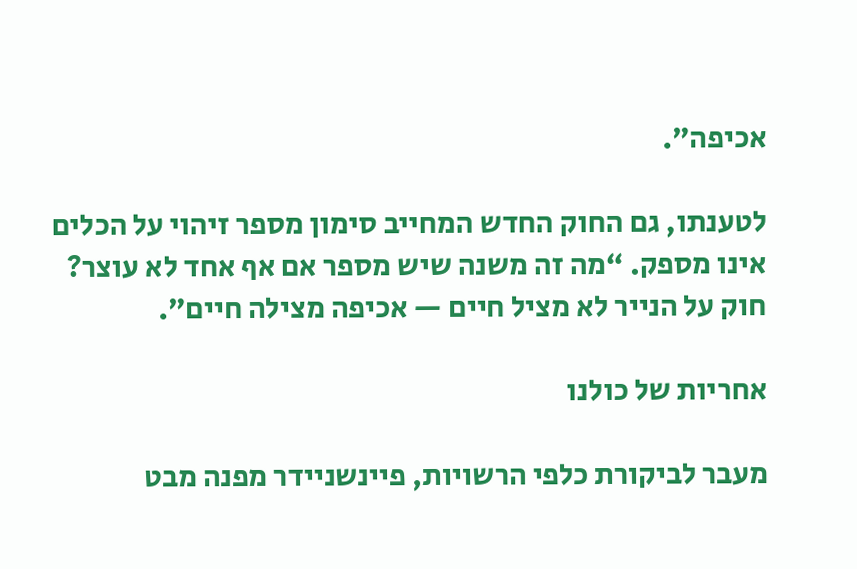אכיפה”.

לטענתו, גם החוק החדש המחייב סימון מספר זיהוי על הכלים אינו מספק. “מה זה משנה שיש מספר אם אף אחד לא עוצר? חוק על הנייר לא מציל חיים — אכיפה מצילה חיים”.

אחריות של כולנו

מעבר לביקורת כלפי הרשויות, פיינשניידר מפנה מבט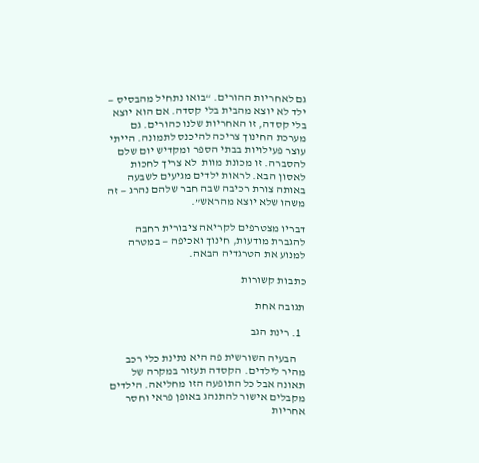גם לאחריות ההורים. “בואו נתחיל מהבסיס — ילד לא יוצא מהבית בלי קסדה. אם הוא יוצא בלי קסדה, זו האחריות שלנו כהורים. גם מערכת החינוך צריכה להיכנס לתמונה. הייתי עוצר פעילויות בבתי הספר ומקדיש יום שלם להסברה. זו מכונת מוות  לא צריך לחכות לאסון הבא. לראות ילדים מגיעים לשבעה באותה צורת רכיבה שבה חבר שלהם נהרג — זה משהו שלא יוצא מהראש”.

דבריו מצטרפים לקריאה ציבורית רחבה להגברת מודעות, חינוך ואכיפה — במטרה למנוע את הטרגדיה הבאה.

כתבות קשורות

תגובה אחת

  1. רינת הגב

    הבעיה השורשית פה היא נתינת כלי רכב מהיר לילדים. הקסדה תעזור במקרה של תאונה אבל כל התופעה הזו מחליאה. הילדים מקבלים אישור להתנהג באופן פראי וחסר אחריות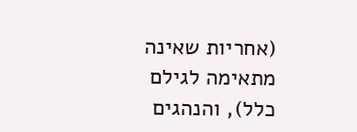(אחריות שאינה מתאימה לגילם כלל), והנהגים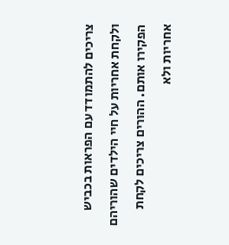צריכים להתמודד עם הפראות בכביש ולקחת אחריות על חיי הילדים שהוריהם הפקירו אותם. ההורים צריכים לקחת אחריות ולא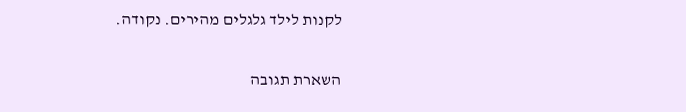לקנות לילד גלגלים מהירים. נקודה.

השארת תגובה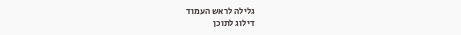גלילה לראש העמוד
דילוג לתוכן